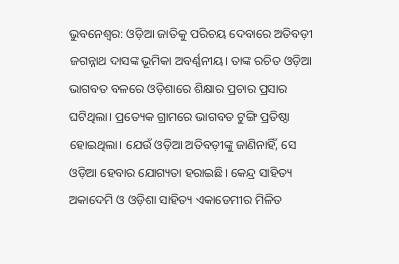ଭୁବନେଶ୍ବର: ଓଡ଼ିଆ ଜାତିକୁ ପରିଚୟ ଦେବାରେ ଅତିବଡ଼ୀ ଜଗନ୍ନାଥ ଦାସଙ୍କ ଭୂମିକା ଅବର୍ଣ୍ଣନୀୟ। ତାଙ୍କ ରଚିତ ଓଡ଼ିଆ ଭାଗବତ ବଳରେ ଓଡ଼ିଶାରେ ଶିକ୍ଷାର ପ୍ରଚାର ପ୍ରସାର ଘଟିଥିଲା। ପ୍ରତ୍ୟେକ ଗ୍ରାମରେ ଭାଗବତ ଟୁଙ୍ଗି ପ୍ରତିଷ୍ଠା ହୋଇଥିଲା। ଯେଉଁ ଓଡ଼ିଆ ଅତିବଡ଼ୀଙ୍କୁ ଜାଣିନାହିଁ, ସେ ଓଡ଼ିଆ ହେବାର ଯୋଗ୍ୟତା ହରାଇଛି। କେନ୍ଦ୍ର ସାହିତ୍ୟ ଅକାଦେମି ଓ ଓଡ଼ିଶା ସାହିତ୍ୟ ଏକାଡେମୀର ମିଳିତ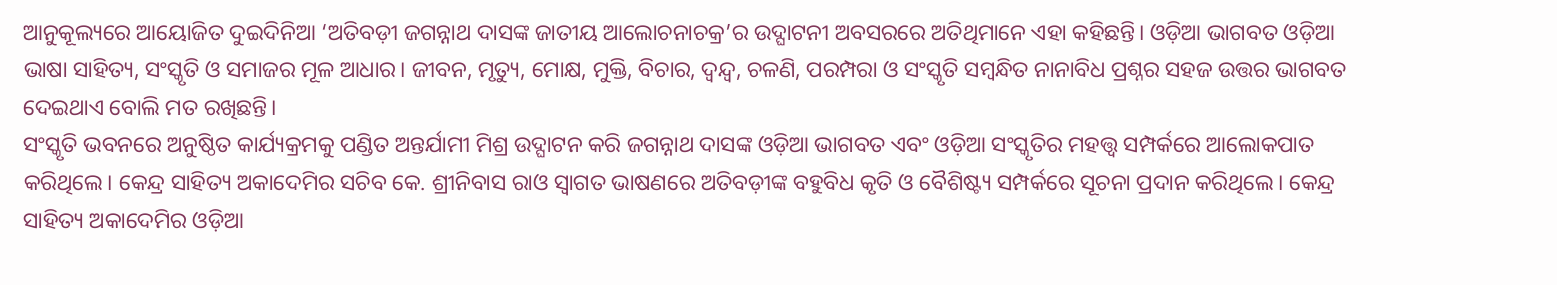ଆନୁକୂଲ୍ୟରେ ଆୟୋଜିତ ଦୁଇଦିନିଆ ‘ଅତିବଡ଼ୀ ଜଗନ୍ନାଥ ଦାସଙ୍କ ଜାତୀୟ ଆଲୋଚନାଚକ୍ର’ର ଉଦ୍ଘାଟନୀ ଅବସରରେ ଅତିଥିମାନେ ଏହା କହିଛନ୍ତି। ଓଡ଼ିଆ ଭାଗବତ ଓଡ଼ିଆ ଭାଷା ସାହିତ୍ୟ, ସଂସ୍କୃତି ଓ ସମାଜର ମୂଳ ଆଧାର। ଜୀବନ, ମୃତ୍ୟୁ, ମୋକ୍ଷ, ମୁକ୍ତି, ବିଚାର, ଦ୍ୱନ୍ଦ୍ୱ, ଚଳଣି, ପରମ୍ପରା ଓ ସଂସ୍କୃତି ସମ୍ବନ୍ଧିତ ନାନାବିଧ ପ୍ରଶ୍ନର ସହଜ ଉତ୍ତର ଭାଗବତ ଦେଇଥାଏ ବୋଲି ମତ ରଖିଛନ୍ତି।
ସଂସ୍କୃତି ଭବନରେ ଅନୁଷ୍ଠିତ କାର୍ଯ୍ୟକ୍ରମକୁ ପଣ୍ଡିତ ଅନ୍ତର୍ଯାମୀ ମିଶ୍ର ଉଦ୍ଘାଟନ କରି ଜଗନ୍ନାଥ ଦାସଙ୍କ ଓଡ଼ିଆ ଭାଗବତ ଏବଂ ଓଡ଼ିଆ ସଂସ୍କୃତିର ମହତ୍ତ୍ୱ ସମ୍ପର୍କରେ ଆଲୋକପାତ କରିଥିଲେ। କେନ୍ଦ୍ର ସାହିତ୍ୟ ଅକାଦେମିର ସଚିବ କେ. ଶ୍ରୀନିବାସ ରାଓ ସ୍ୱାଗତ ଭାଷଣରେ ଅତିବଡ଼ୀଙ୍କ ବହୁବିଧ କୃତି ଓ ବୈଶିଷ୍ଟ୍ୟ ସମ୍ପର୍କରେ ସୂଚନା ପ୍ରଦାନ କରିଥିଲେ। କେନ୍ଦ୍ର ସାହିତ୍ୟ ଅକାଦେମିର ଓଡ଼ିଆ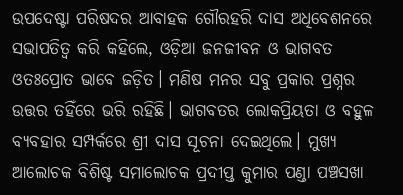ଉପଦେଷ୍ଟା ପରିଷଦର ଆବାହକ ଗୌରହରି ଦାସ ଅଧିବେଶନରେ ସଭାପତିତ୍ୱ କରି କହିଲେ, ଓଡ଼ିଆ ଜନଜୀବନ ଓ ଭାଗବତ ଓତଃପ୍ରୋତ ଭାବେ ଜଡ଼ିତ। ମଣିଷ ମନର ସବୁ ପ୍ରକାର ପ୍ରଶ୍ନର ଉତ୍ତର ତହିଁରେ ଭରି ରହିଛି। ଭାଗବତର ଲୋକପ୍ରିୟତା ଓ ବହୁଳ ବ୍ୟବହାର ସମ୍ପର୍କରେ ଶ୍ରୀ ଦାସ ସୂଚନା ଦେଇଥିଲେ। ମୁଖ୍ୟ ଆଲୋଚକ ବିଶିଷ୍ଟ ସମାଲୋଚକ ପ୍ରଦୀପ୍ତ କୁମାର ପଣ୍ଡା ପଞ୍ଚସଖା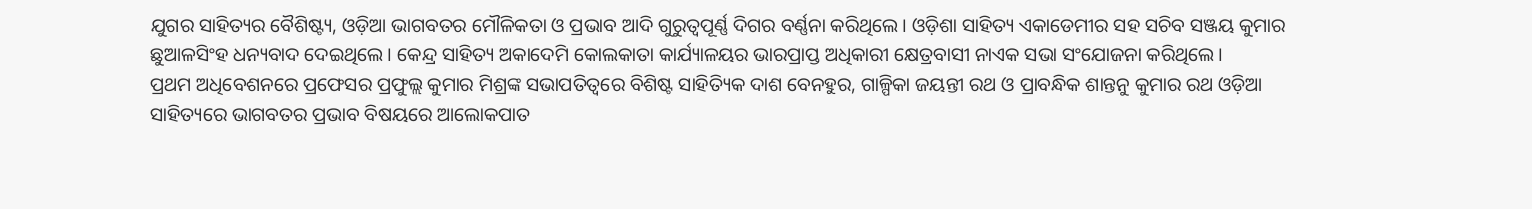ଯୁଗର ସାହିତ୍ୟର ବୈଶିଷ୍ଟ୍ୟ, ଓଡ଼ିଆ ଭାଗବତର ମୌଳିକତା ଓ ପ୍ରଭାବ ଆଦି ଗୁରୁତ୍ୱପୂର୍ଣ୍ଣ ଦିଗର ବର୍ଣ୍ଣନା କରିଥିଲେ। ଓଡ଼ିଶା ସାହିତ୍ୟ ଏକାଡେମୀର ସହ ସଚିବ ସଞ୍ଜୟ କୁମାର ଛୁଆଳସିଂହ ଧନ୍ୟବାଦ ଦେଇଥିଲେ। କେନ୍ଦ୍ର ସାହିତ୍ୟ ଅକାଦେମି କୋଲକାତା କାର୍ଯ୍ୟାଳୟର ଭାରପ୍ରାପ୍ତ ଅଧିକାରୀ କ୍ଷେତ୍ରବାସୀ ନାଏକ ସଭା ସଂଯୋଜନା କରିଥିଲେ।
ପ୍ରଥମ ଅଧିବେଶନରେ ପ୍ରଫେସର ପ୍ରଫୁଲ୍ଲ କୁମାର ମିଶ୍ରଙ୍କ ସଭାପତିତ୍ୱରେ ବିଶିଷ୍ଟ ସାହିତ୍ୟିକ ଦାଶ ବେନହୁର, ଗାଳ୍ପିକା ଜୟନ୍ତୀ ରଥ ଓ ପ୍ରାବନ୍ଧିକ ଶାନ୍ତନୁ କୁମାର ରଥ ଓଡ଼ିଆ ସାହିତ୍ୟରେ ଭାଗବତର ପ୍ରଭାବ ବିଷୟରେ ଆଲୋକପାତ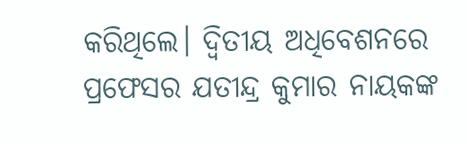କରିଥିଲେ। ଦ୍ୱିତୀୟ ଅଧିବେଶନରେ ପ୍ରଫେସର ଯତୀନ୍ଦ୍ର କୁମାର ନାୟକଙ୍କ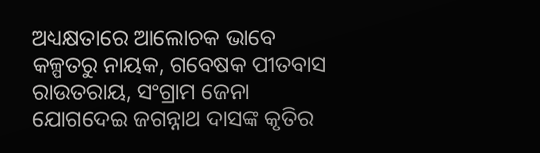ଅଧ୍ୟକ୍ଷତାରେ ଆଲୋଚକ ଭାବେ କଳ୍ପତରୁ ନାୟକ, ଗବେଷକ ପୀତବାସ ରାଉତରାୟ, ସଂଗ୍ରାମ ଜେନା ଯୋଗଦେଇ ଜଗନ୍ନାଥ ଦାସଙ୍କ କୃତିର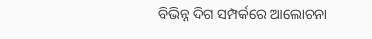ବିଭିନ୍ନ ଦିଗ ସମ୍ପର୍କରେ ଆଲୋଚନା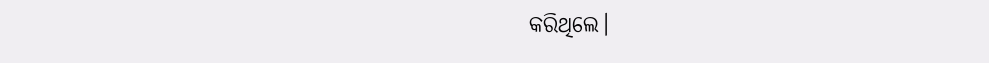କରିଥିଲେ।